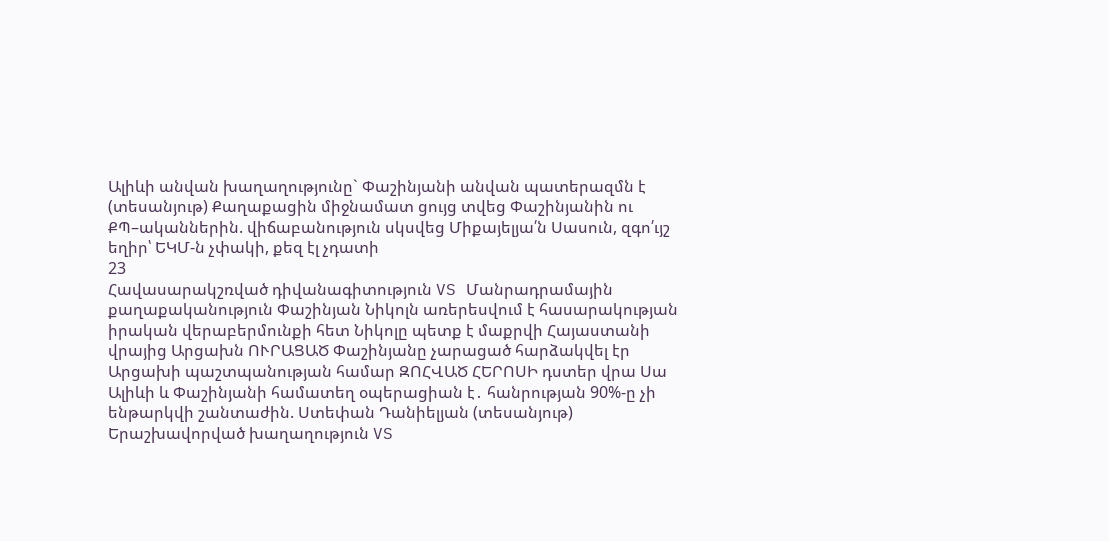Ալիևի անվան խաղաղությունը` Փաշինյանի անվան պատերազմն է (տեսանյութ) Քաղաքացին միջնամատ ցույց տվեց Փաշինյանին ու ՔՊ–ականներին. վիճաբանություն սկսվեց Միքայելյա՛ն Սասուն, զգո՛ւյշ եղիր՝ ԵԿՄ-ն չփակի, քեզ էլ չդատի
23
Հավասարակշռված դիվանագիտություն VS Մանրադրամային քաղաքականություն Փաշինյան Նիկոլն առերեսվում է հասարակության իրական վերաբերմունքի հետ Նիկոլը պետք է մաքրվի Հայաստանի վրայից Արցախն ՈՒՐԱՑԱԾ Փաշինյանը չարացած հարձակվել էր Արցախի պաշտպանության համար ԶՈՀՎԱԾ ՀԵՐՈՍԻ դստեր վրա Սա Ալիևի և Փաշինյանի համատեղ օպերացիան է․ հանրության 90%-ը չի ենթարկվի շանտաժին. Ստեփան Դանիելյան (տեսանյութ) Երաշխավորված խաղաղություն VS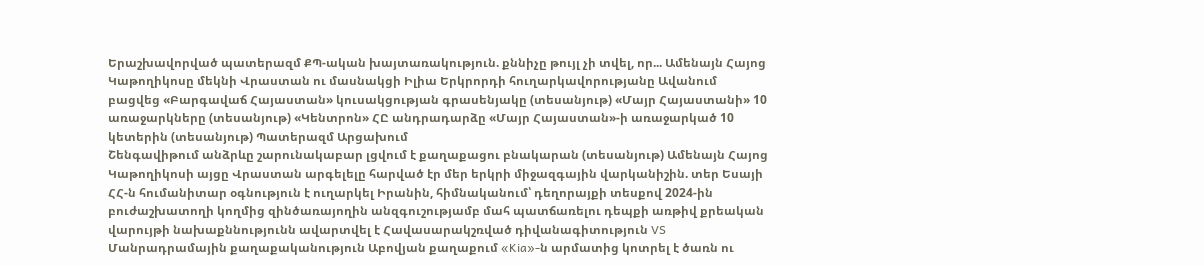Երաշխավորված պատերազմ ՔՊ-ական խայտառակություն. քննիչը թույլ չի տվել, որ... Ամենայն Հայոց Կաթողիկոսը մեկնի Վրաստան ու մասնակցի Իլիա Երկրորդի հուղարկավորությանը Ավանում բացվեց «Բարգավաճ Հայաստան» կուսակցության գրասենյակը (տեսանյութ) «Մայր Հայաստանի» 10 առաջարկները (տեսանյութ) «Կենտրոն» ՀԸ անդրադարձը «Մայր Հայաստան»-ի առաջարկած 10 կետերին (տեսանյութ) Պատերազմ Արցախում
Շենգավիթում անձրևը շարունակաբար լցվում է քաղաքացու բնակարան (տեսանյութ) Ամենայն Հայոց Կաթողիկոսի այցը Վրաստան արգելելը հարված էր մեր երկրի միջազգային վարկանիշին. տեր Եսայի ՀՀ-ն հումանիտար օգնություն է ուղարկել Իրանին, հիմնականում՝ դեղորայքի տեսքով 2024-ին բուժաշխատողի կողմից զինծառայողին անզգուշությամբ մահ պատճառելու դեպքի առթիվ քրեական վարույթի նախաքննությունն ավարտվել է Հավասարակշռված դիվանագիտություն VS Մանրադրամային քաղաքականություն Աբովյան քաղաքում «Kia»-ն արմատից կոտրել է ծառն ու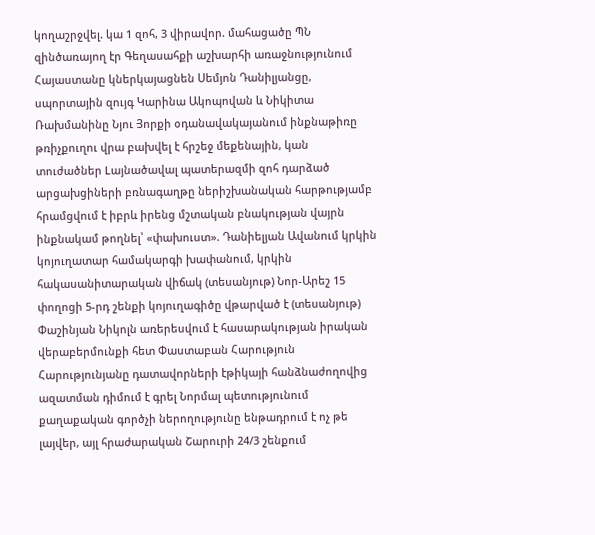կողաշրջվել. կա 1 զոհ, 3 վիրավոր. մահացածը ՊՆ զինծառայող էր Գեղասահքի աշխարհի առաջնությունում Հայաստանը կներկայացնեն Սեմյոն Դանիլյանցը, սպորտային զույգ Կարինա Ակոպովան և Նիկիտա Ռախմանինը Նյու Յորքի օդանավակայանում ինքնաթիռը թռիչքուղու վրա բախվել է հրշեջ մեքենային, կան տուժածներ Lայնածավալ պատերազմի զոհ դարձած արցախցիների բռնագաղթը ներիշխանական հարթությամբ հրամցվում է իբրև իրենց մշտական բնակության վայրն ինքնակամ թողնել՝ «փախուստ». Դանիելյան Ավանում կրկին կոյուղատար համակարգի խափանում, կրկին հակասանիտարական վիճակ (տեսանյութ) Նոր-Արեշ 15 փողոցի 5-րդ շենքի կոյուղագիծը վթարված է (տեսանյութ) Փաշինյան Նիկոլն առերեսվում է հասարակության իրական վերաբերմունքի հետ Փաստաբան Հարություն Հարությունյանը դատավորների էթիկայի հանձնաժողովից ազատման դիմում է գրել Նորմալ պետությունում քաղաքական գործչի ներողությունը ենթադրում է ոչ թե լայվեր, այլ հրաժարական Շարուրի 24/3 շենքում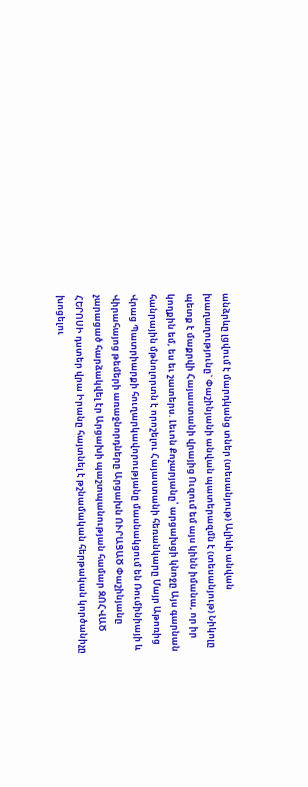անձրևը լցվում է մարդկանց տներ (տեսանյութ) Ալիևի անվան խաղաղությունը` Փաշինյանի անվան պատերազմն է (տեսանյութ) Նիկոլը պետք է մաքրվի Հայաստանի վրայից Ուզում եմ այս կինն իմանա, որ իր կողքին եմ, ես եւ շատերս. Լեւոն Քոչարյանը՝ արցախցի կնոջը Այս գարնան հանրային մթնոլորտն է որոշելու Հայաստանի հեռանկարը Մայր Աթոռից Վրաց Պատրիարքի հուղարկավորությանը մասնակցում են Ռումինիայի և Վիրահայոց թեմերի առաջնորդները Արցախն ՈՒՐԱՑԱԾ Փաշինյանը չարացած հարձակվել էր Արցախի պաշտպանության համար ԶՈՀՎԱԾ ՀԵՐՈՍԻ դստեր վրա Իրանը հայտնել է թշնամական հերթական կործանիչը խոցելու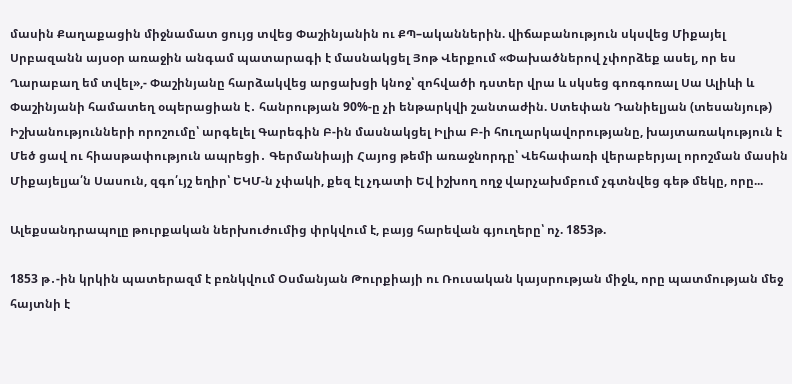մասին Քաղաքացին միջնամատ ցույց տվեց Փաշինյանին ու ՔՊ–ականներին. վիճաբանություն սկսվեց Միքայել Սրբազանն այսօր առաջին անգամ պատարագի է մասնակցել Յոթ Վերքում «Փախածներով չփորձեք ասել, որ ես Ղարաբաղ եմ տվել»,- Փաշինյանը հարձակվեց արցախցի կնոջ՝ զոհվածի դստեր վրա և սկսեց գոռգոռալ Սա Ալիևի և Փաշինյանի համատեղ օպերացիան է․ հանրության 90%-ը չի ենթարկվի շանտաժին. Ստեփան Դանիելյան (տեսանյութ) Իշխանությունների որոշումը՝ արգելել Գարեգին Բ-ին մասնակցել Իլիա Բ-ի հnւղարկավորությանը, խայտառակություն է Մեծ ցավ ու հիասթափություն ապրեցի․ Գերմանիայի Հայոց թեմի առաջնորդը՝ Վեհափառի վերաբերյալ որոշման մասին Միքայելյա՛ն Սասուն, զգո՛ւյշ եղիր՝ ԵԿՄ-ն չփակի, քեզ էլ չդատի Եվ իշխող ողջ վարչախմբում չգտնվեց գեթ մեկը, որը...

Ալեքսանդրապոլը թուրքական ներխուժումից փրկվում է, բայց հարեվան գյուղերը՝ ոչ. 1853թ.

1853 թ․-ին կրկին պատերազմ է բռնկվում Օսմանյան Թուրքիայի ու Ռուսական կայսրության միջև, որը պատմության մեջ հայտնի է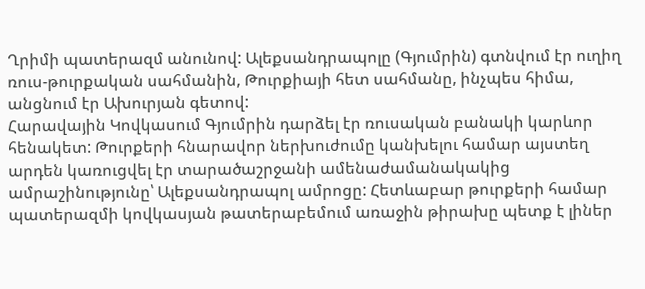Ղրիմի պատերազմ անունով: Ալեքսանդրապոլը (Գյումրին) գտնվում էր ուղիղ ռուս-թուրքական սահմանին, Թուրքիայի հետ սահմանը, ինչպես հիմա, անցնում էր Ախուրյան գետով:
Հարավային Կովկասում Գյումրին դարձել էր ռուսական բանակի կարևոր հենակետ: Թուրքերի հնարավոր ներխուժումը կանխելու համար այստեղ արդեն կառուցվել էր տարածաշրջանի ամենաժամանակակից ամրաշինությունը՝ Ալեքսանդրապոլ ամրոցը: Հետևաբար թուրքերի համար պատերազմի կովկասյան թատերաբեմում առաջին թիրախը պետք է լիներ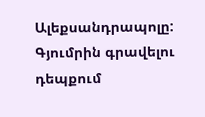Ալեքսանդրապոլը: Գյումրին գրավելու դեպքում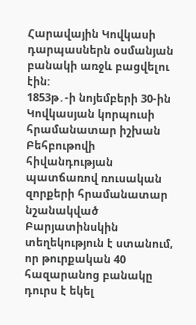Հարավային Կովկասի դարպասներն օսմանյան բանակի առջև բացվելու էին:
1853թ․-ի նոյեմբերի 30-ին Կովկասյան կորպուսի հրամանատար իշխան Բեհբութովի հիվանդության պատճառով ռուսական զորքերի հրամանատար նշանակված Բարյատինսկին տեղեկություն է ստանում, որ թուրքական 40 հազարանոց բանակը դուրս է եկել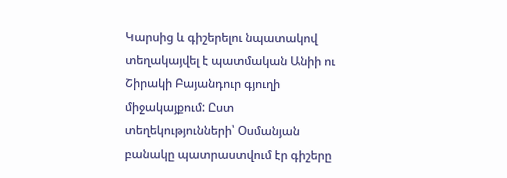Կարսից և գիշերելու նպատակով տեղակայվել է պատմական Անիի ու Շիրակի Բայանդուր գյուղի միջակայքում: Ըստ տեղեկությունների՝ Օսմանյան բանակը պատրաստվում էր գիշերը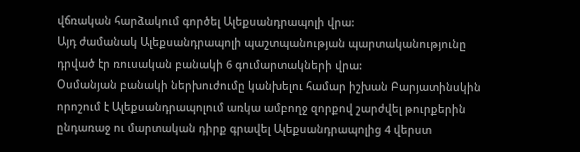վճռական հարձակում գործել Ալեքսանդրապոլի վրա:
Այդ ժամանակ Ալեքսանդրապոլի պաշտպանության պարտականությունը դրված էր ռուսական բանակի 6 գումարտակների վրա:
Օսմանյան բանակի ներխուժումը կանխելու համար իշխան Բարյատինսկին որոշում է Ալեքսանդրապոլում առկա ամբողջ զորքով շարժվել թուրքերին ընդառաջ ու մարտական դիրք գրավել Ալեքսանդրապոլից 4 վերստ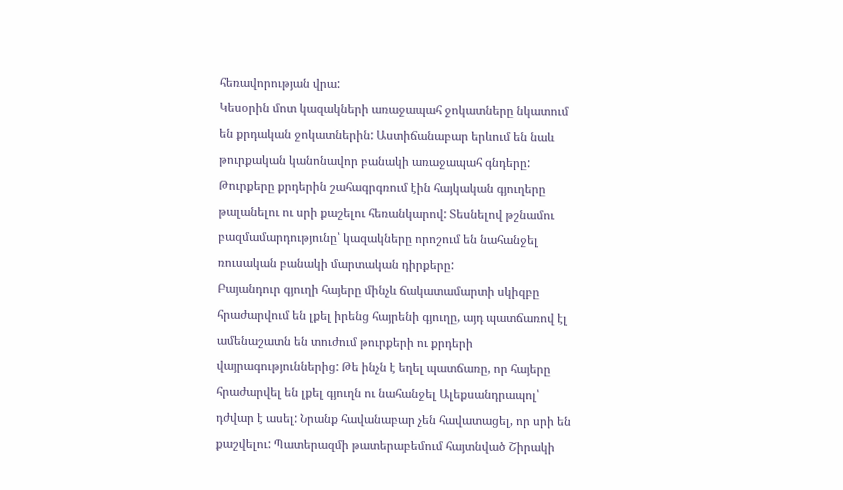հեռավորության վրա:
Կեսօրին մոտ կազակների առաջապահ ջոկատները նկատում են քրդական ջոկատներին: Աստիճանաբար երևում են նաև թուրքական կանոնավոր բանակի առաջապահ գնդերը: Թուրքերը քրդերին շահագրգռում էին հայկական գյուղերը թալանելու ու սրի քաշելու հեռանկարով: Տեսնելով թշնամու բազմամարդությունը՝ կազակները որոշում են նահանջել ռուսական բանակի մարտական դիրքերը:
Բայանդուր գյուղի հայերը մինչև ճակատամարտի սկիզբը հրաժարվում են լքել իրենց հայրենի գյուղը, այդ պատճառով էլ ամենաշատն են տուժում թուրքերի ու քրդերի վայրագություններից: Թե ինչն է եղել պատճառը, որ հայերը հրաժարվել են լքել գյուղն ու նահանջել Ալեքսանդրապոլ՝ դժվար է ասել: Նրանք հավանաբար չեն հավատացել, որ սրի են քաշվելու: Պատերազմի թատերաբեմում հայտնված Շիրակի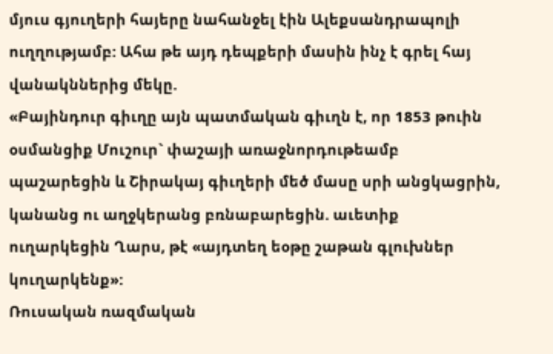մյուս գյուղերի հայերը նահանջել էին Ալեքսանդրապոլի ուղղությամբ: Ահա թե այդ դեպքերի մասին ինչ է գրել հայ վանակններից մեկը.
«Բայինդուր գիւղը այն պատմական գիւղն է, որ 1853 թուին օսմանցիք Մուշուր` փաշայի առաջնորդութեամբ պաշարեցին և Շիրակայ գիւղերի մեծ մասը սրի անցկացրին, կանանց ու աղջկերանց բռնաբարեցին. աւետիք ուղարկեցին Ղարս, թէ «այդտեղ եօթը շաթան գլուխներ կուղարկենք»:
Ռուսական ռազմական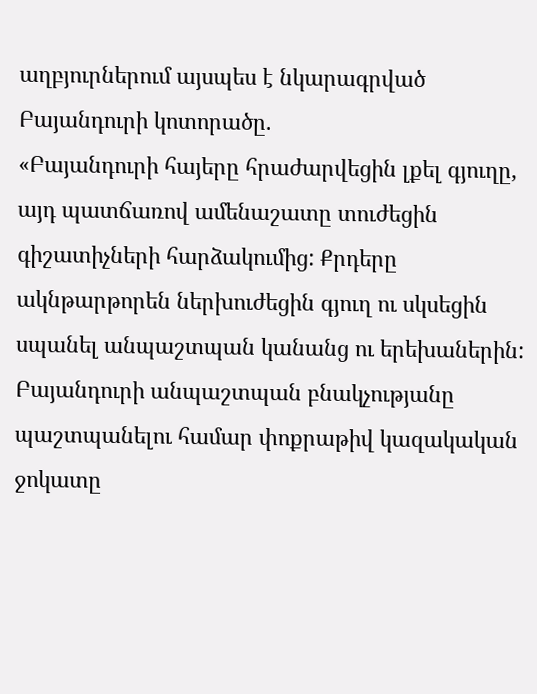աղբյուրներում այսպես է նկարագրված Բայանդուրի կոտորածը.
«Բայանդուրի հայերը հրաժարվեցին լքել գյուղը, այդ պատճառով ամենաշատը տուժեցին գիշատիչների հարձակումից: Քրդերը ակնթարթորեն ներխուժեցին գյուղ ու սկսեցին սպանել անպաշտպան կանանց ու երեխաներին: Բայանդուրի անպաշտպան բնակչությանը պաշտպանելու համար փոքրաթիվ կազակական ջոկատը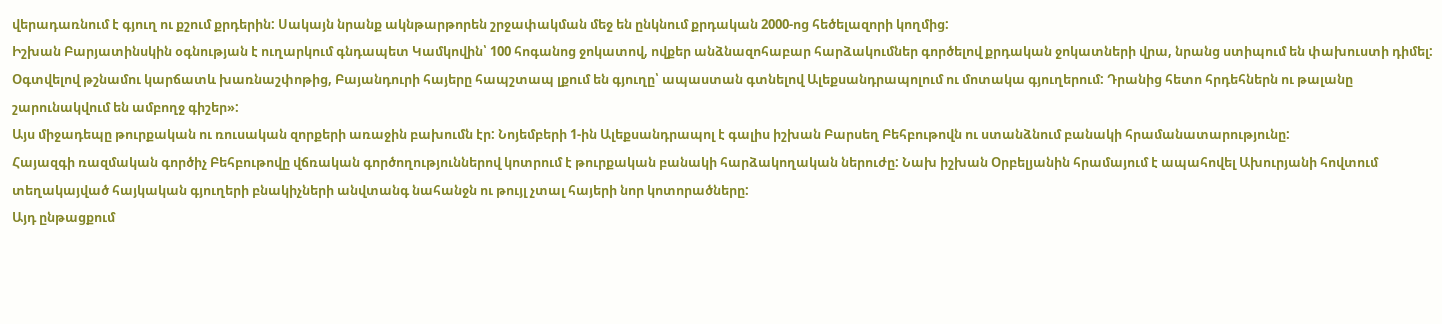վերադառնում է գյուղ ու քշում քրդերին: Սակայն նրանք ակնթարթորեն շրջափակման մեջ են ընկնում քրդական 2000-ոց հեծելազորի կողմից:
Իշխան Բարյատինսկին օգնության է ուղարկում գնդապետ Կամկովին՝ 100 հոգանոց ջոկատով, ովքեր անձնազոհաբար հարձակումներ գործելով քրդական ջոկատների վրա, նրանց ստիպում են փախուստի դիմել:
Օգտվելով թշնամու կարճատև խառնաշփոթից, Բայանդուրի հայերը հապշտապ լքում են գյուղը՝ ապաստան գտնելով Ալեքսանդրապոլում ու մոտակա գյուղերում: Դրանից հետո հրդեհներն ու թալանը շարունակվում են ամբողջ գիշեր»:
Այս միջադեպը թուրքական ու ռուսական զորքերի առաջին բախումն էր: Նոյեմբերի 1-ին Ալեքսանդրապոլ է գալիս իշխան Բարսեղ Բեհբութովն ու ստանձնում բանակի հրամանատարությունը:
Հայազգի ռազմական գործիչ Բեհբութովը վճռական գործողություններով կոտրում է թուրքական բանակի հարձակողական ներուժը: Նախ իշխան Օրբելյանին հրամայում է ապահովել Ախուրյանի հովտում տեղակայված հայկական գյուղերի բնակիչների անվտանգ նահանջն ու թույլ չտալ հայերի նոր կոտորածները:
Այդ ընթացքում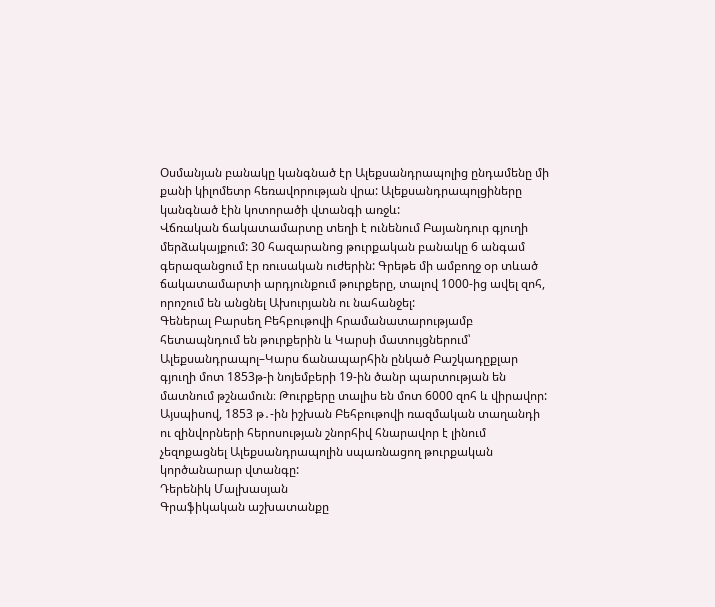Օսմանյան բանակը կանգնած էր Ալեքսանդրապոլից ընդամենը մի քանի կիլոմետր հեռավորության վրա: Ալեքսանդրապոլցիները կանգնած էին կոտորածի վտանգի առջև:
Վճռական ճակատամարտը տեղի է ունենում Բայանդուր գյուղի մերձակայքում: 30 հազարանոց թուրքական բանակը 6 անգամ գերազանցում էր ռուսական ուժերին: Գրեթե մի ամբողջ օր տևած ճակատամարտի արդյունքում թուրքերը, տալով 1000-ից ավել զոհ, որոշում են անցնել Ախուրյանն ու նահանջել:
Գեներալ Բարսեղ Բեհբութովի հրամանատարությամբ հետապնդում են թուրքերին և Կարսի մատույցներում՝ Ալեքսանդրապոլ–Կարս ճանապարհին ընկած Բաշկադըքլար գյուղի մոտ 1853թ-ի նոյեմբերի 19-ին ծանր պարտության են մատնում թշնամուն։ Թուրքերը տալիս են մոտ 6000 զոհ և վիրավոր:
Այսպիսով, 1853 թ․-ին իշխան Բեհբութովի ռազմական տաղանդի ու զինվորների հերոսության շնորհիվ հնարավոր է լինում չեզոքացնել Ալեքսանդրապոլին սպառնացող թուրքական կործանարար վտանգը:
Դերենիկ Մալխասյան
Գրաֆիկական աշխատանքը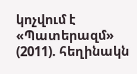կոչվում է «Պատերազմ» (2011). հեղինակն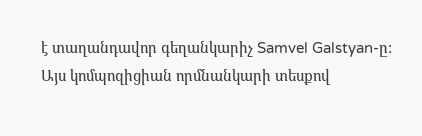է տաղանդավոր գեղանկարիչ Samvel Galstyan-ը: Այս կոմպոզիցիան որմնանկարի տեսքով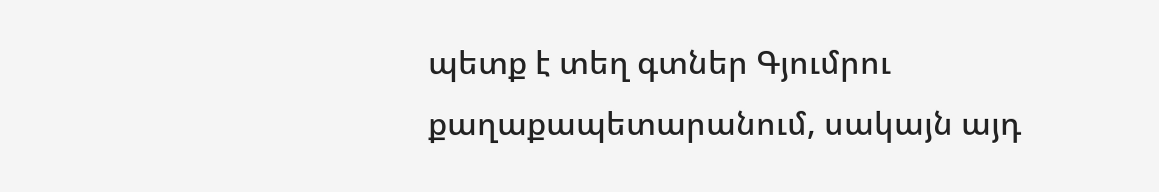պետք է տեղ գտներ Գյումրու քաղաքապետարանում, սակայն այդ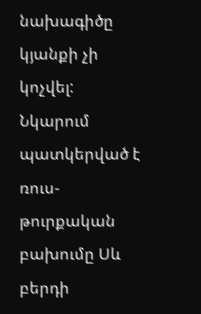նախագիծը կյանքի չի կոչվել: Նկարում պատկերված է ռուս-թուրքական բախումը Սև բերդի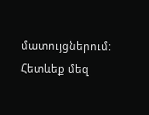մատույցներում:
Հետևեք մեզ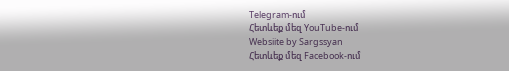Telegram-ում
Հետևեք մեզ YouTube-ում
Websiite by Sargssyan
Հետևեք մեզ Facebook-ում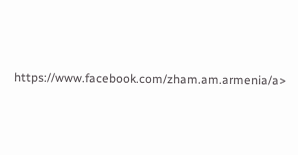https://www.facebook.com/zham.am.armenia/a>